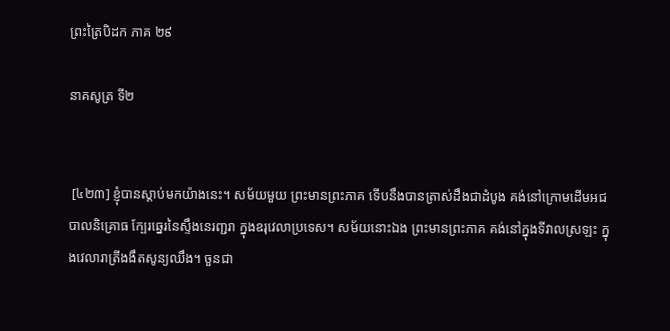ព្រះត្រៃបិដក ភាគ ២៩

នាគសូត្រ ទី២


 [៤២៣] ខ្ញុំបានស្តាប់មកយ៉ាងនេះ។ សម័យមួយ ព្រះមានព្រះភាគ ទើបនឹងបានត្រាស់ដឹងជាដំបូង គង់នៅក្រោមដើមអជបាលនិគ្រោធ ក្បែរឆ្នេរនៃស្ទឹងនេរញ្ជរា ក្នុងឧរុវេលាប្រទេស។ សម័យនោះឯង ព្រះមានព្រះភាគ គង់នៅក្នុងទីវាលស្រឡះ ក្នុងវេលារាត្រីងងឹតសូន្យឈឹង។ ចួនជា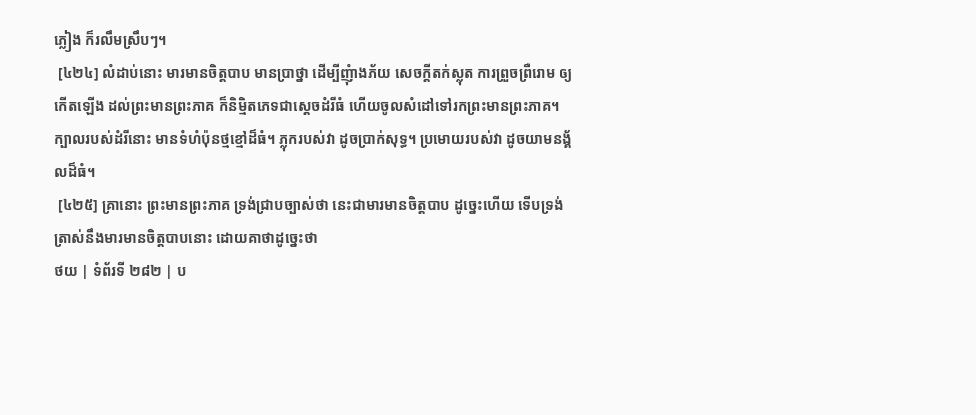ភ្លៀង ក៏រលឹមស្រឹបៗ។
 [៤២៤] លំដាប់នោះ មារមានចិត្តបាប មានប្រាថ្នា ដើម្បីញុំាងភ័យ សេចក្តីតក់ស្លុត ការព្រួចព្រឺរោម ឲ្យកើតឡើង ដល់ព្រះមានព្រះភាគ ក៏និម្មិតភេទជាស្តេចដំរីធំ ហើយចូលសំដៅទៅរកព្រះមានព្រះភាគ។ ក្បាលរបស់ដំរីនោះ មានទំហំប៉ុនថ្មខ្មៅដ៏ធំ។ ភ្លុករបស់វា ដូចប្រាក់សុទ្ធ។ ប្រមោយរបស់វា ដូចយាមនង្គ័លដ៏ធំ។
 [៤២៥] គ្រានោះ ព្រះមានព្រះភាគ ទ្រង់ជ្រាបច្បាស់ថា នេះជាមារមានចិត្តបាប ដូច្នេះហើយ ទើបទ្រង់ត្រាស់នឹងមារមានចិត្តបាបនោះ ដោយគាថាដូច្នេះថា
ថយ | ទំព័រទី ២៨២ | ប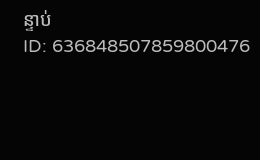ន្ទាប់
ID: 636848507859800476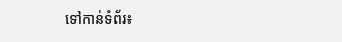ទៅកាន់ទំព័រ៖